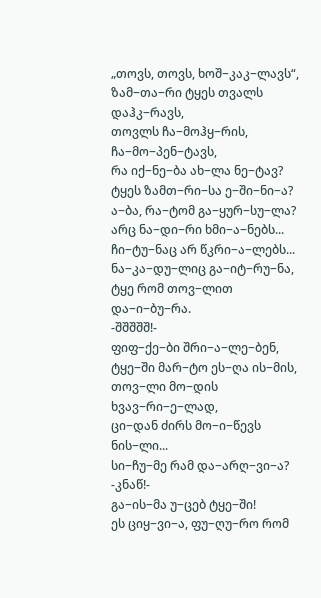„თოვს, თოვს, ხოშ−კაკ−ლავს“,
ზამ−თა−რი ტყეს თვალს დაჰკ−რავს,
თოვლს ჩა−მოჰყ−რის, ჩა−მო−პენ−ტავს,
რა იქ−ნე−ბა ახ−ლა ნე−ტავ?
ტყეს ზამთ−რი−სა ე−ში−ნი−ა?
ა−ბა, რა−ტომ გა−ყურ−სუ−ლა?
არც ნა−დი−რი ხმი−ა−ნებს...
ჩი−ტუ−ნაც არ წკრი−ა−ლებს...
ნა−კა−დუ−ლიც გა−იტ−რუ−ნა,
ტყე რომ თოვ−ლით და−ი−ბუ−რა.
-შშშშშ!-
ფიფ−ქე−ბი შრი−ა−ლე−ბენ,
ტყე−ში მარ−ტო ეს−ღა ის−მის,
თოვ−ლი მო−დის ხვავ−რი−ე−ლად,
ცი−დან ძირს მო−ი−წევს ნის−ლი...
სი−ჩუ−მე რამ და−არღ−ვი−ა?
-კნაწ!-
გა−ის−მა უ−ცებ ტყე−ში!
ეს ციყ−ვი−ა, ფუ−ღუ−რო რომ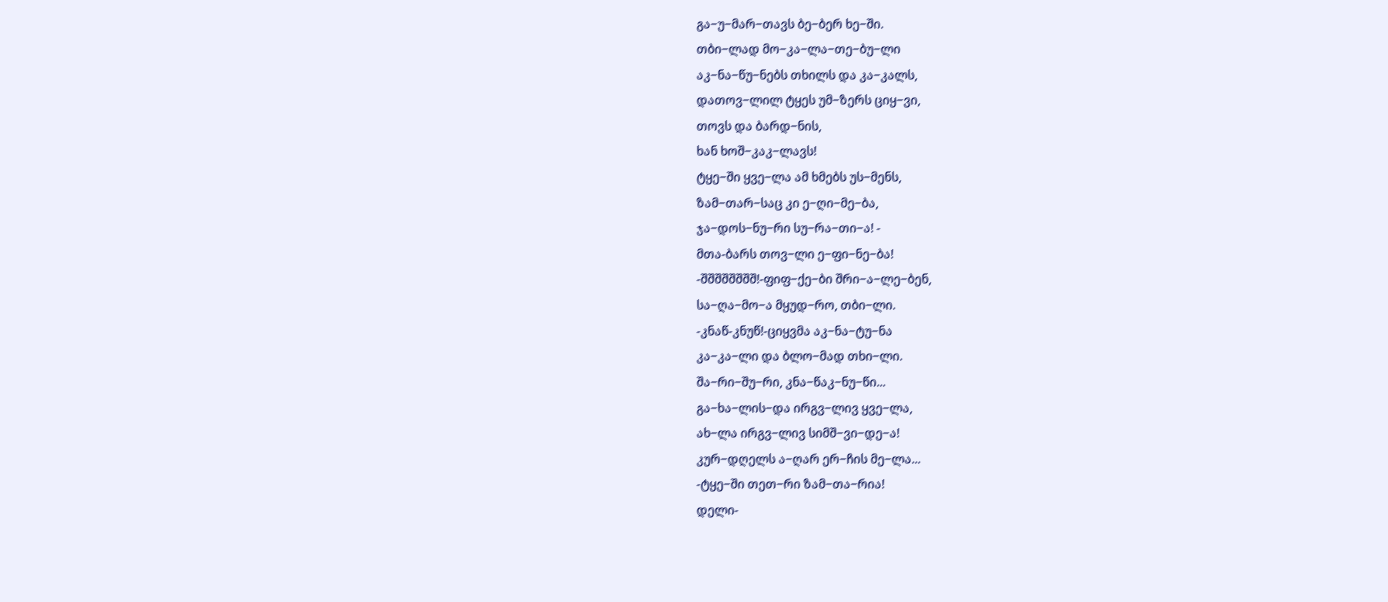გა−უ−მარ−თავს ბე−ბერ ხე−ში.
თბი−ლად მო−კა−ლა−თე−ბუ−ლი
აკ−ნა−წუ−ნებს თხილს და კა−კალს,
დათოვ−ლილ ტყეს უმ−ზერს ციყ−ვი,
თოვს და ბარდ−ნის,
ხან ხოშ−კაკ−ლავს!
ტყე−ში ყვე−ლა ამ ხმებს უს−მენს,
ზამ−თარ−საც კი ე−ღი−მე−ბა,
ჯა−დოს−ნუ−რი სუ−რა−თი−ა! -
მთა-ბარს თოვ−ლი ე−ფი−ნე−ბა!
-შშშშშშშშ!-ფიფ−ქე−ბი შრი−ა−ლე−ბენ,
სა−ღა−მო−ა მყუდ−რო, თბი−ლი.
-კნაწ-კნუწ!-ციყვმა აკ−ნა−ტუ−ნა
კა−კა−ლი და ბლო−მად თხი−ლი.
შა−რი−შუ−რი, კნა−წაკ−ნუ−წი...
გა−ხა−ლის−და ირგვ−ლივ ყვე−ლა,
ახ−ლა ირგვ−ლივ სიმშ−ვი−დე−ა!
კურ−დღელს ა−ღარ ერ−ჩის მე−ლა...
-ტყე−ში თეთ−რი ზამ−თა−რია!
დელი-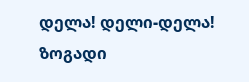დელა! დელი-დელა!
ზოგადი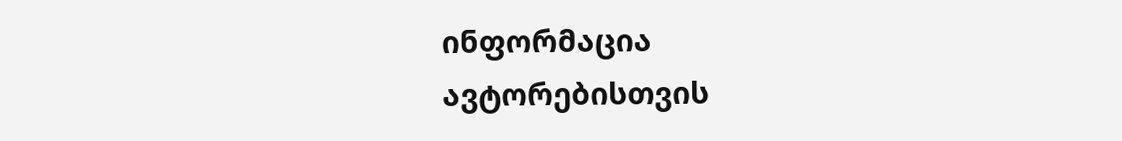ინფორმაცია
ავტორებისთვის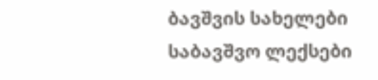ბავშვის სახელები
საბავშვო ლექსები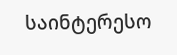საინტერესო